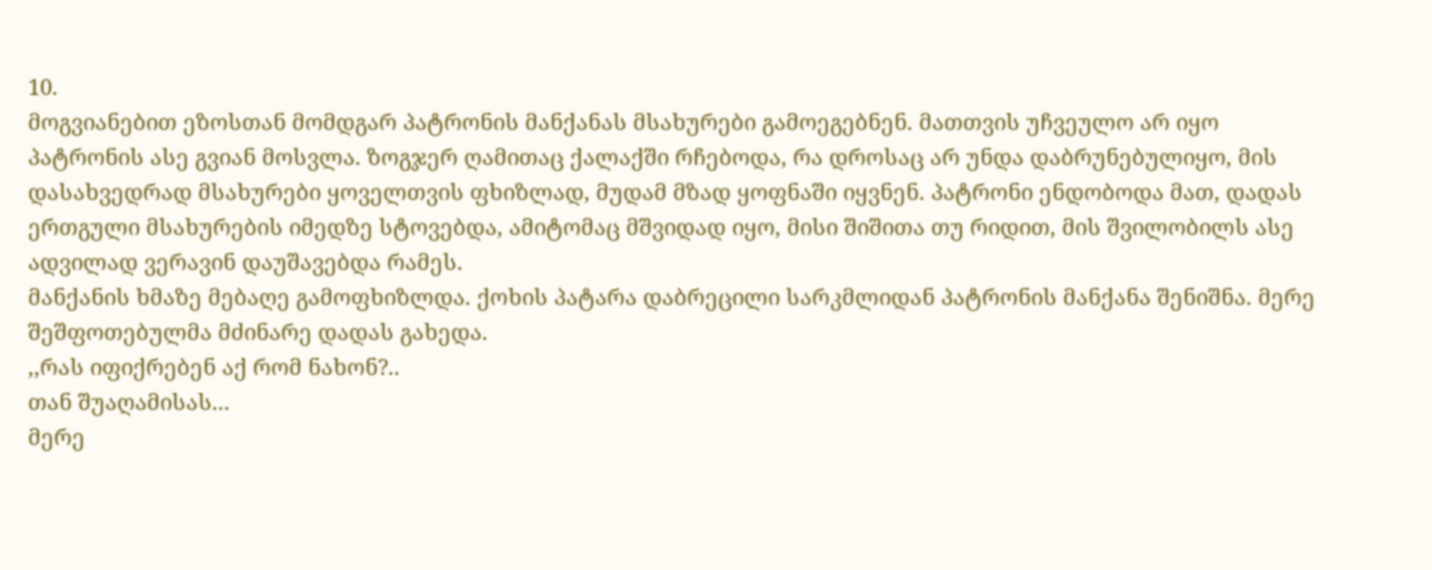10.
მოგვიანებით ეზოსთან მომდგარ პატრონის მანქანას მსახურები გამოეგებნენ. მათთვის უჩვეულო არ იყო პატრონის ასე გვიან მოსვლა. ზოგჯერ ღამითაც ქალაქში რჩებოდა, რა დროსაც არ უნდა დაბრუნებულიყო, მის დასახვედრად მსახურები ყოველთვის ფხიზლად, მუდამ მზად ყოფნაში იყვნენ. პატრონი ენდობოდა მათ, დადას ერთგული მსახურების იმედზე სტოვებდა, ამიტომაც მშვიდად იყო, მისი შიშითა თუ რიდით, მის შვილობილს ასე ადვილად ვერავინ დაუშავებდა რამეს.
მანქანის ხმაზე მებაღე გამოფხიზლდა. ქოხის პატარა დაბრეცილი სარკმლიდან პატრონის მანქანა შენიშნა. მერე შეშფოთებულმა მძინარე დადას გახედა.
,,რას იფიქრებენ აქ რომ ნახონ?..
თან შუაღამისას...
მერე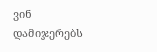ვინ დამიჯერებს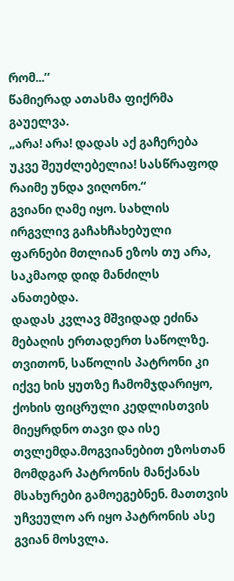რომ...’’
წამიერად ათასმა ფიქრმა გაუელვა.
„არა! არა! დადას აქ გაჩერება უკვე შეუძლებელია! სასწრაფოდ რაიმე უნდა ვიღონო.“
გვიანი ღამე იყო. სახლის ირგვლივ გაჩახჩახებული ფარნები მთლიან ეზოს თუ არა, საკმაოდ დიდ მანძილს ანათებდა.
დადას კვლავ მშვიდად ეძინა მებაღის ერთადერთ საწოლზე. თვითონ, საწოლის პატრონი კი იქვე ხის ყუთზე ჩამომჯდარიყო, ქოხის ფიცრული კედლისთვის მიეყრდნო თავი და ისე თვლემდა.მოგვიანებით ეზოსთან მომდგარ პატრონის მანქანას მსახურები გამოეგებნენ. მათთვის უჩვეულო არ იყო პატრონის ასე გვიან მოსვლა.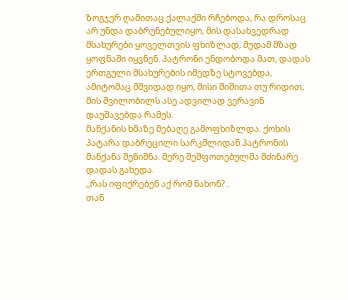ზოგჯერ ღამითაც ქალაქში რჩებოდა, რა დროსაც არ უნდა დაბრუნებულიყო, მის დასახვედრად მსახურები ყოველთვის ფხიზლად, მუდამ მზად ყოფნაში იყვნენ. პატრონი ენდობოდა მათ, დადას ერთგული მსახურების იმედზე სტოვებდა, ამიტომაც მშვიდად იყო, მისი შიშითა თუ რიდით, მის შვილობილს ასე ადვილად ვერავინ დაუშავებდა რამეს.
მანქანის ხმაზე მებაღე გამოფხიზლდა. ქოხის პატარა დაბრეცილი სარკმლიდან პატრონის მანქანა შენიშნა. მერე შეშფოთებულმა მძინარე დადას გახედა.
,,რას იფიქრებენ აქ რომ ნახონ?..
თან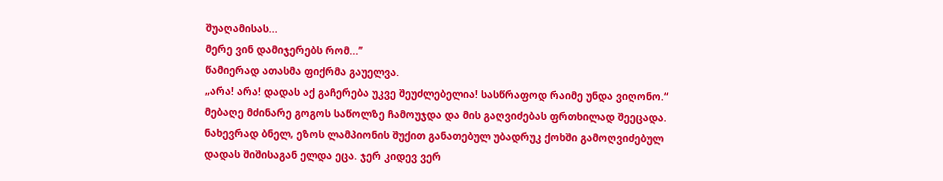შუაღამისას...
მერე ვინ დამიჯერებს რომ...’’
წამიერად ათასმა ფიქრმა გაუელვა.
„არა! არა! დადას აქ გაჩერება უკვე შეუძლებელია! სასწრაფოდ რაიმე უნდა ვიღონო.“
მებაღე მძინარე გოგოს საწოლზე ჩამოუჯდა და მის გაღვიძებას ფრთხილად შეეცადა. ნახევრად ბნელ, ეზოს ლამპიონის შუქით განათებულ უბადრუკ ქოხში გამოღვიძებულ დადას შიშისაგან ელდა ეცა. ჯერ კიდევ ვერ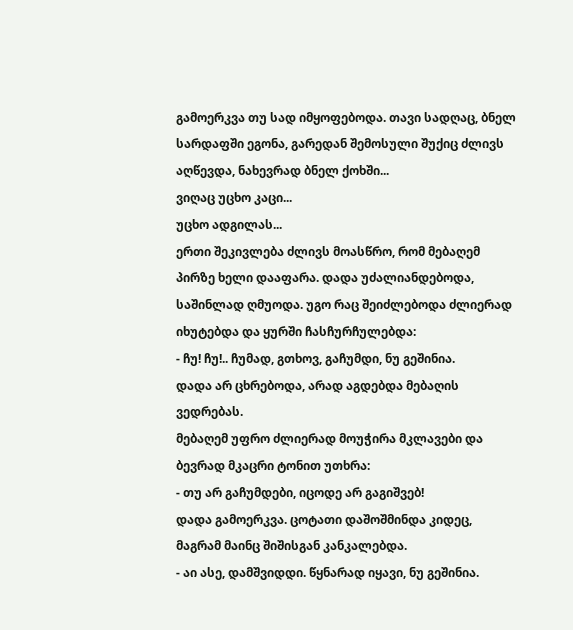გამოერკვა თუ სად იმყოფებოდა. თავი სადღაც, ბნელ სარდაფში ეგონა, გარედან შემოსული შუქიც ძლივს აღწევდა, ნახევრად ბნელ ქოხში...
ვიღაც უცხო კაცი...
უცხო ადგილას...
ერთი შეკივლება ძლივს მოასწრო, რომ მებაღემ პირზე ხელი დააფარა. დადა უძალიანდებოდა, საშინლად ღმუოდა. უგო რაც შეიძლებოდა ძლიერად იხუტებდა და ყურში ჩასჩურჩულებდა:
- ჩუ! ჩუ!.. ჩუმად, გთხოვ, გაჩუმდი, ნუ გეშინია.
დადა არ ცხრებოდა, არად აგდებდა მებაღის ვედრებას.
მებაღემ უფრო ძლიერად მოუჭირა მკლავები და ბევრად მკაცრი ტონით უთხრა:
- თუ არ გაჩუმდები, იცოდე არ გაგიშვებ!
დადა გამოერკვა. ცოტათი დაშოშმინდა კიდეც, მაგრამ მაინც შიშისგან კანკალებდა.
- აი ასე, დამშვიდდი. წყნარად იყავი, ნუ გეშინია.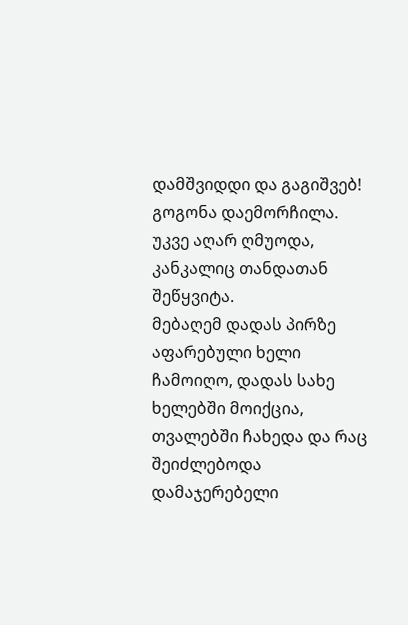დამშვიდდი და გაგიშვებ!
გოგონა დაემორჩილა. უკვე აღარ ღმუოდა, კანკალიც თანდათან შეწყვიტა.
მებაღემ დადას პირზე აფარებული ხელი ჩამოიღო, დადას სახე ხელებში მოიქცია, თვალებში ჩახედა და რაც შეიძლებოდა დამაჯერებელი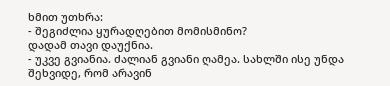ხმით უთხრა:
- შეგიძლია ყურადღებით მომისმინო?
დადამ თავი დაუქნია.
- უკვე გვიანია. ძალიან გვიანი ღამეა. სახლში ისე უნდა შეხვიდე, რომ არავინ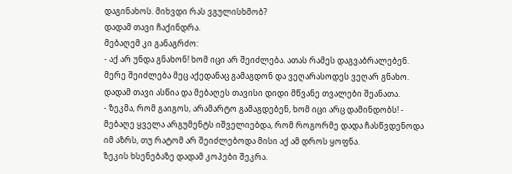დაგინახოს. მიხვდი რას ვგულისხმობ?
დადამ თავი ჩაქინდრა.
მებაღემ კი განაგრძო:
- აქ არ უნდა გნახონ! ხომ იცი არ შეიძლება. ათას რამეს დაგვაბრალებენ. მერე შეიძლება მეც აქედანაც გამაგდონ და ვეღარასოდეს ვეღარ გნახო.
დადამ თავი ასწია და მებაღეს თავისი დიდი მწვანე თვალები შეანათა.
- ზეკმა, რომ გაიგოს, არამარტო გამაგდებენ, ხომ იცი არც დამინდობს! - მებაღე ყველა არგუმენტს იშველიებდა, რომ როგორმე დადა ჩასწვდენოდა იმ აზრს, თუ რატომ არ შეიძლებოდა მისი აქ ამ დროს ყოფნა.
ზეკის ხსენებაზე დადამ კოპები შეკრა.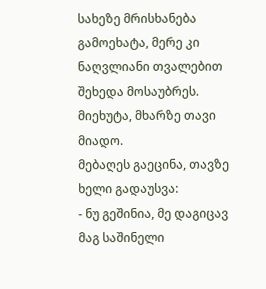სახეზე მრისხანება გამოეხატა, მერე კი ნაღვლიანი თვალებით შეხედა მოსაუბრეს. მიეხუტა, მხარზე თავი მიადო.
მებაღეს გაეცინა, თავზე ხელი გადაუსვა:
- ნუ გეშინია, მე დაგიცავ მაგ საშინელი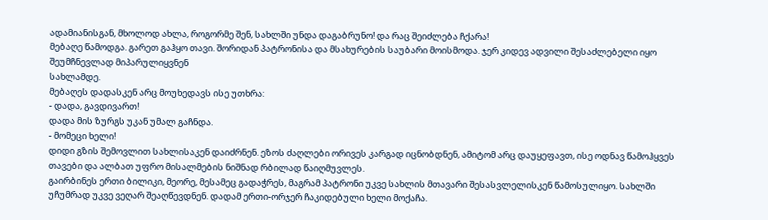ადამიანისგან, მხოლოდ ახლა, როგორმე შენ, სახლში უნდა დაგაბრუნო! და რაც შეიძლება ჩქარა!
მებაღე წამოდგა. გარეთ გაჰყო თავი. შორიდან პატრონისა და მსახურების საუბარი მოისმოდა. ჯერ კიდევ ადვილი შესაძლებელი იყო შეუმჩნევლად მიპარულიყვნენ
სახლამდე.
მებაღეს დადასკენ არც მოუხედავს ისე უთხრა:
- დადა, გავდივართ!
დადა მის ზურგს უკან უმალ გაჩნდა.
- მომეცი ხელი!
დიდი გზის შემოვლით სახლისაკენ დაიძრნენ. ეზოს ძაღლები ორივეს კარგად იცნობდნენ, ამიტომ არც დაუყეფავთ, ისე ოდნავ წამოჰყვეს თავები და ალბათ უფრო მისალმების ნიშნად რბილად წაიღმუვლეს.
გაირბინეს ერთი ბილიკი, მეორე, მესამეც გადაჭრეს, მაგრამ პატრონი უკვე სახლის მთავარი შესასვლელისკენ წამოსულიყო. სახლში უჩუმრად უკვე ვეღარ შეაღწევდნენ. დადამ ერთი-ორჯერ ჩაკიდებული ხელი მოქაჩა.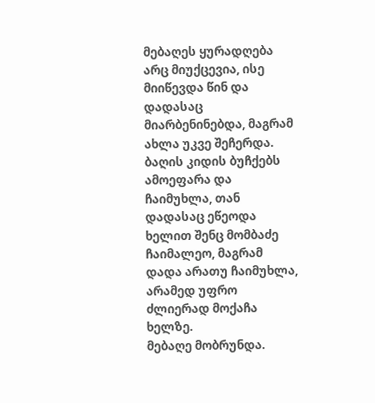მებაღეს ყურადღება არც მიუქცევია, ისე მიიწევდა წინ და დადასაც მიარბენინებდა, მაგრამ ახლა უკვე შეჩერდა. ბაღის კიდის ბუჩქებს ამოეფარა და ჩაიმუხლა, თან დადასაც ეწეოდა ხელით შენც მომბაძე ჩაიმალეო, მაგრამ დადა არათუ ჩაიმუხლა, არამედ უფრო ძლიერად მოქაჩა ხელზე.
მებაღე მობრუნდა.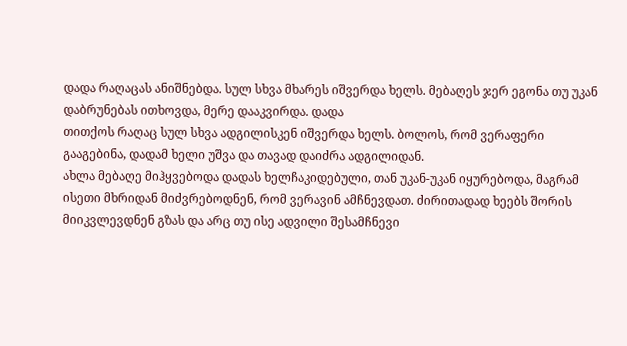დადა რაღაცას ანიშნებდა. სულ სხვა მხარეს იშვერდა ხელს. მებაღეს ჯერ ეგონა თუ უკან დაბრუნებას ითხოვდა, მერე დააკვირდა. დადა
თითქოს რაღაც სულ სხვა ადგილისკენ იშვერდა ხელს. ბოლოს, რომ ვერაფერი გააგებინა, დადამ ხელი უშვა და თავად დაიძრა ადგილიდან.
ახლა მებაღე მიჰყვებოდა დადას ხელჩაკიდებული, თან უკან-უკან იყურებოდა, მაგრამ ისეთი მხრიდან მიძვრებოდნენ, რომ ვერავინ ამჩნევდათ. ძირითადად ხეებს შორის მიიკვლევდნენ გზას და არც თუ ისე ადვილი შესამჩნევი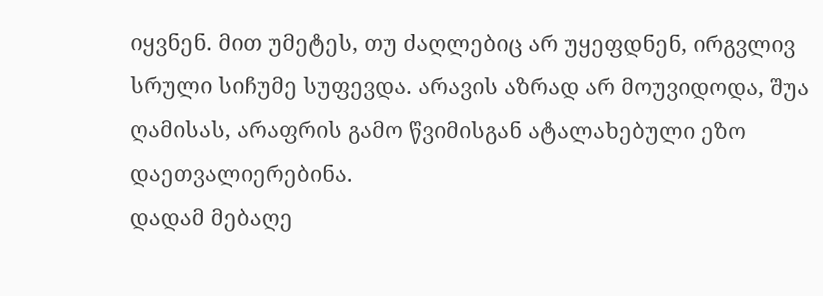იყვნენ. მით უმეტეს, თუ ძაღლებიც არ უყეფდნენ, ირგვლივ სრული სიჩუმე სუფევდა. არავის აზრად არ მოუვიდოდა, შუა ღამისას, არაფრის გამო წვიმისგან ატალახებული ეზო დაეთვალიერებინა.
დადამ მებაღე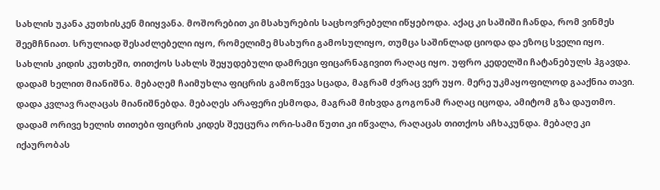სახლის უკანა კუთხისკენ მიიყვანა. მოშორებით კი მსახურების საცხოვრებელი იწყებოდა. აქაც კი საშიში ჩანდა, რომ ვინმეს შეემჩნიათ. სრულიად შესაძლებელი იყო, რომელიმე მსახური გამოსულიყო, თუმცა საშინლად ციოდა და ეზოც სველი იყო. სახლის კიდის კუთხეში, თითქოს სახლს შეყუდებული დამრეცი ფიცარნაგივით რაღაც იყო. უფრო კედელში ჩატანებულს ჰგავდა.
დადამ ხელით მიანიშნა. მებაღემ ჩაიმუხლა ფიცრის გამოწევა სცადა, მაგრამ ძვრაც ვერ უყო. მერე უკმაყოფილოდ გააქნია თავი. დადა კვლავ რაღაცას მიანიშნებდა. მებაღეს არაფერი ესმოდა, მაგრამ მიხვდა გოგონამ რაღაც იცოდა, ამიტომ გზა დაუთმო. დადამ ორივე ხელის თითები ფიცრის კიდეს შეუცურა ორი-სამი წუთი კი იწვალა, რაღაცას თითქოს აჩხაკუნდა. მებაღე კი იქაურობას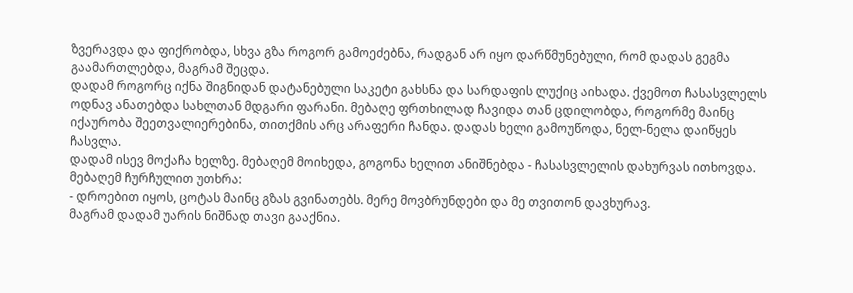ზვერავდა და ფიქრობდა, სხვა გზა როგორ გამოეძებნა, რადგან არ იყო დარწმუნებული, რომ დადას გეგმა გაამართლებდა, მაგრამ შეცდა.
დადამ როგორც იქნა შიგნიდან დატანებული საკეტი გახსნა და სარდაფის ლუქიც აიხადა. ქვემოთ ჩასასვლელს ოდნავ ანათებდა სახლთან მდგარი ფარანი. მებაღე ფრთხილად ჩავიდა თან ცდილობდა, როგორმე მაინც იქაურობა შეეთვალიერებინა, თითქმის არც არაფერი ჩანდა. დადას ხელი გამოუწოდა, ნელ-ნელა დაიწყეს ჩასვლა.
დადამ ისევ მოქაჩა ხელზე. მებაღემ მოიხედა, გოგონა ხელით ანიშნებდა - ჩასასვლელის დახურვას ითხოვდა.
მებაღემ ჩურჩულით უთხრა:
- დროებით იყოს, ცოტას მაინც გზას გვინათებს. მერე მოვბრუნდები და მე თვითონ დავხურავ.
მაგრამ დადამ უარის ნიშნად თავი გააქნია.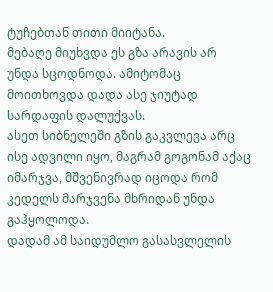ტუჩებთან თითი მიიტანა.
მებაღე მიუხვდა ეს გზა არავის არ უნდა სცოდნოდა. ამიტომაც მოითხოვდა დადა ასე ჯიუტად სარდაფის დალუქვას.
ასეთ სიბნელეში გზის გაკვლევა არც ისე ადვილი იყო, მაგრამ გოგონამ აქაც იმარჯვა, მშვენივრად იცოდა რომ კედელს მარჯვენა მხრიდან უნდა გაჰყოლოდა.
დადამ ამ საიდუმლო გასასვლელის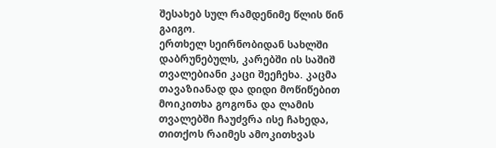შესახებ სულ რამდენიმე წლის წინ გაიგო.
ერთხელ სეირნობიდან სახლში დაბრუნებულს, კარებში ის საშიშ თვალებიანი კაცი შეეჩეხა. კაცმა თავაზიანად და დიდი მოწიწებით მოიკითხა გოგონა და ლამის თვალებში ჩაუძვრა ისე ჩახედა, თითქოს რაიმეს ამოკითხვას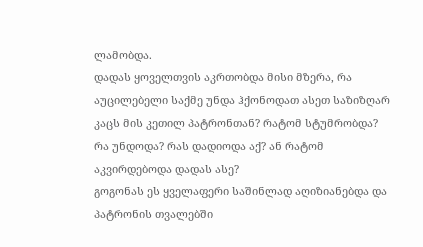ლამობდა.
დადას ყოველთვის აკრთობდა მისი მზერა, რა აუცილებელი საქმე უნდა ჰქონოდათ ასეთ საზიზღარ კაცს მის კეთილ პატრონთან? რატომ სტუმრობდა? რა უნდოდა? რას დადიოდა აქ? ან რატომ აკვირდებოდა დადას ასე?
გოგონას ეს ყველაფერი საშინლად აღიზიანებდა და პატრონის თვალებში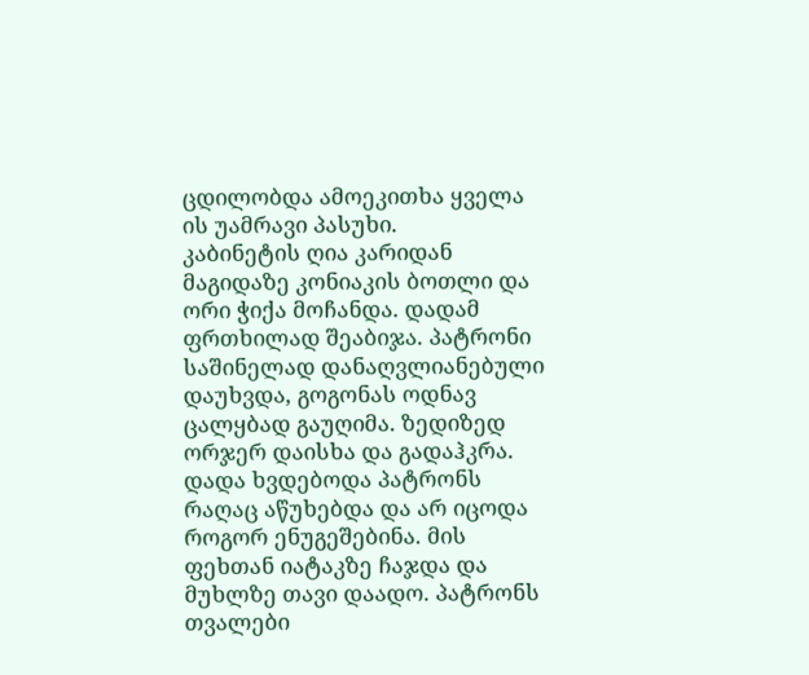ცდილობდა ამოეკითხა ყველა ის უამრავი პასუხი.
კაბინეტის ღია კარიდან მაგიდაზე კონიაკის ბოთლი და ორი ჭიქა მოჩანდა. დადამ ფრთხილად შეაბიჯა. პატრონი საშინელად დანაღვლიანებული დაუხვდა, გოგონას ოდნავ ცალყბად გაუღიმა. ზედიზედ ორჯერ დაისხა და გადაჰკრა.
დადა ხვდებოდა პატრონს რაღაც აწუხებდა და არ იცოდა როგორ ენუგეშებინა. მის ფეხთან იატაკზე ჩაჯდა და მუხლზე თავი დაადო. პატრონს თვალები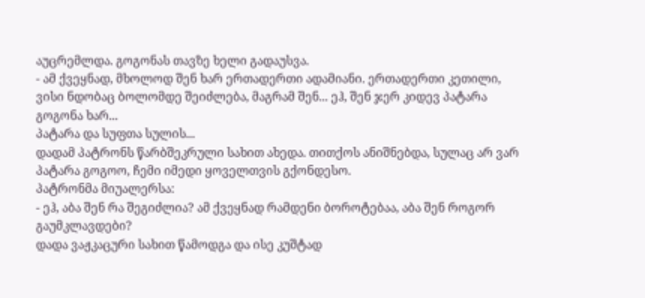აუცრემლდა. გოგონას თავზე ხელი გადაუსვა.
- ამ ქვეყნად, მხოლოდ შენ ხარ ერთადერთი ადამიანი. ერთადერთი კეთილი, ვისი ნდობაც ბოლომდე შეიძლება, მაგრამ შენ... ეჰ, შენ ჯერ კიდევ პატარა გოგონა ხარ...
პატარა და სუფთა სულის...
დადამ პატრონს წარბშეკრული სახით ახედა. თითქოს ანიშნებდა, სულაც არ ვარ პატარა გოგოო, ჩემი იმედი ყოველთვის გქონდესო.
პატრონმა მიუალერსა:
- ეჰ, აბა შენ რა შეგიძლია? ამ ქვეყნად რამდენი ბოროტებაა, აბა შენ როგორ გაუმკლავდები?
დადა ვაჟკაცური სახით წამოდგა და ისე კუშტად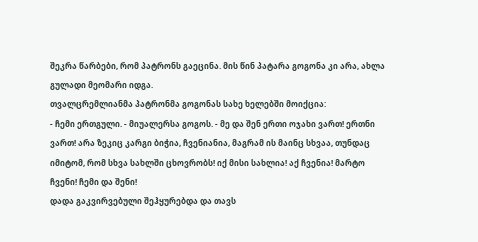შეკრა წარბები, რომ პატრონს გაეცინა. მის წინ პატარა გოგონა კი არა, ახლა გულადი მეომარი იდგა.
თვალცრემლიანმა პატრონმა გოგონას სახე ხელებში მოიქცია:
- ჩემი ერთგული. - მიუალერსა გოგოს. - მე და შენ ერთი ოჯახი ვართ! ერთნი ვართ! არა ზეკიც კარგი ბიჭია, ჩვენიანია, მაგრამ ის მაინც სხვაა, თუნდაც იმიტომ, რომ სხვა სახლში ცხოვრობს! იქ მისი სახლია! აქ ჩვენია! მარტო ჩვენი! ჩემი და შენი!
დადა გაკვირვებული შეჰყურებდა და თავს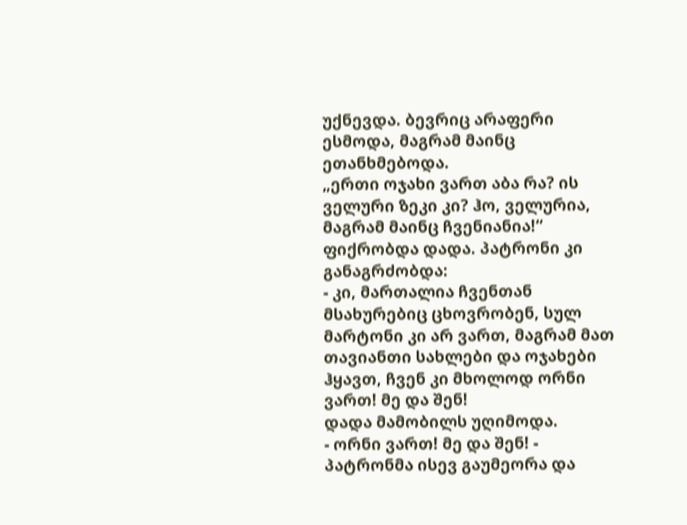უქნევდა. ბევრიც არაფერი ესმოდა, მაგრამ მაინც ეთანხმებოდა.
„ერთი ოჯახი ვართ აბა რა? ის ველური ზეკი კი? ჰო, ველურია, მაგრამ მაინც ჩვენიანია!“
ფიქრობდა დადა. პატრონი კი განაგრძობდა:
- კი, მართალია ჩვენთან მსახურებიც ცხოვრობენ, სულ მარტონი კი არ ვართ, მაგრამ მათ თავიანთი სახლები და ოჯახები ჰყავთ, ჩვენ კი მხოლოდ ორნი ვართ! მე და შენ!
დადა მამობილს უღიმოდა.
- ორნი ვართ! მე და შენ! - პატრონმა ისევ გაუმეორა და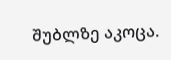შუბლზე აკოცა.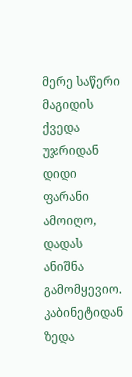მერე საწერი მაგიდის ქვედა უჯრიდან დიდი ფარანი ამოიღო, დადას ანიშნა გამომყევიო.
კაბინეტიდან ზედა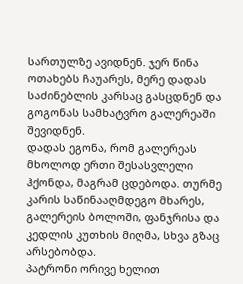სართულზე ავიდნენ. ჯერ წინა ოთახებს ჩაუარეს, მერე დადას საძინებლის კარსაც გასცდნენ და გოგონას სამხატვრო გალერეაში შევიდნენ.
დადას ეგონა, რომ გალერეას მხოლოდ ერთი შესასვლელი ჰქონდა, მაგრამ ცდებოდა. თურმე კარის საწინააღმდეგო მხარეს, გალერეის ბოლოში, ფანჯრისა და კედლის კუთხის მიღმა, სხვა გზაც არსებობდა.
პატრონი ორივე ხელით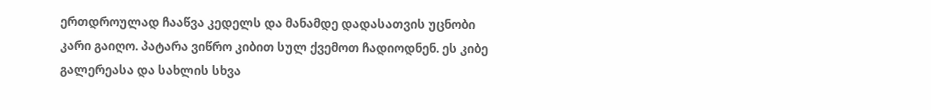ერთდროულად ჩააწვა კედელს და მანამდე დადასათვის უცნობი კარი გაიღო. პატარა ვიწრო კიბით სულ ქვემოთ ჩადიოდნენ. ეს კიბე გალერეასა და სახლის სხვა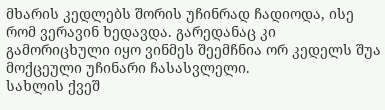მხარის კედლებს შორის უჩინრად ჩადიოდა, ისე რომ ვერავინ ხედავდა. გარედანაც კი გამორიცხული იყო ვინმეს შეემჩნია ორ კედელს შუა მოქცეული უჩინარი ჩასასვლელი.
სახლის ქვეშ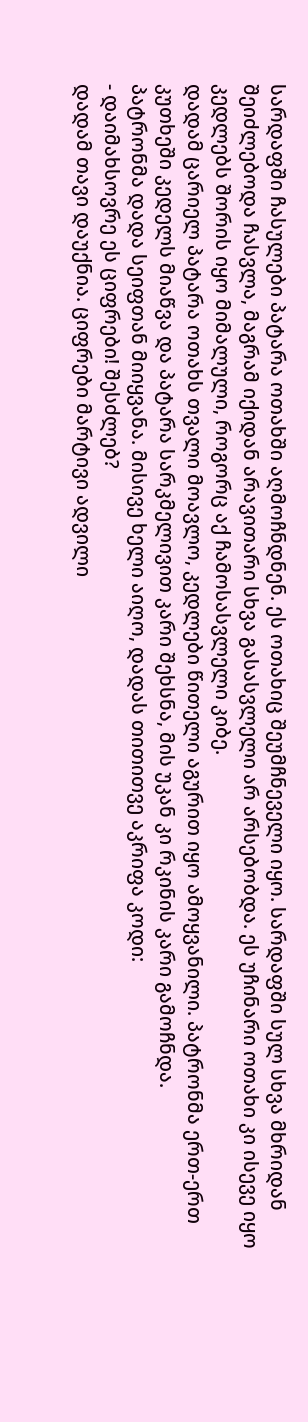სარდაფში ჩასულები პატარა ოთახში აღმოჩნდნენ. ეს ოთახიც შეუმჩნეველი იყო. სარდაფში სულ სხვა მხრიდან შეიძლებოდა ჩასვლა, მაგრამ იქიდან არავითარი სხვა გასასვლელი არ არსებობდა. ეს უჩინარი ოთახი კი ისევე იყო კედლებს შორის იყო მიმალული, როგორც აქ ჩამოსასვლელი კიბე.
დადამ ცარიელ პატარა ოთახს თვალი მოავლო, კედლები წითელი აგურით იყო ამოყვანილი. პატრონმა ერთ-ერთ კუთხეში კედელს მიაწვა და პატარა სარკმელივით კარი შეხსნა, მის უკან კი რკინის კარი გამოჩნდა.
პატრონმა დადა სეიფთან მიიყვანა. მისივე ხელი აიღო, დადას თითითვე აკრიფა კოდი:
- დაიმახსოვრე ეს ციფრები! შესძლებ?
დადამ თავი დაუქნია. ციფრები მარტივი ადვილი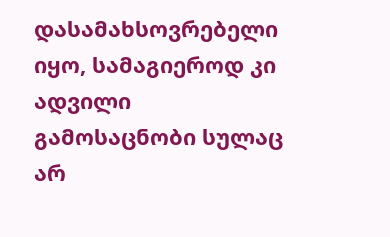დასამახსოვრებელი იყო, სამაგიეროდ კი ადვილი გამოსაცნობი სულაც არ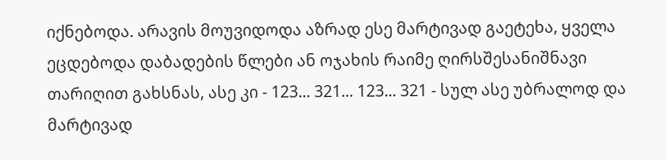იქნებოდა. არავის მოუვიდოდა აზრად ესე მარტივად გაეტეხა, ყველა ეცდებოდა დაბადების წლები ან ოჯახის რაიმე ღირსშესანიშნავი თარიღით გახსნას, ასე კი - 123... 321... 123... 321 - სულ ასე უბრალოდ და მარტივად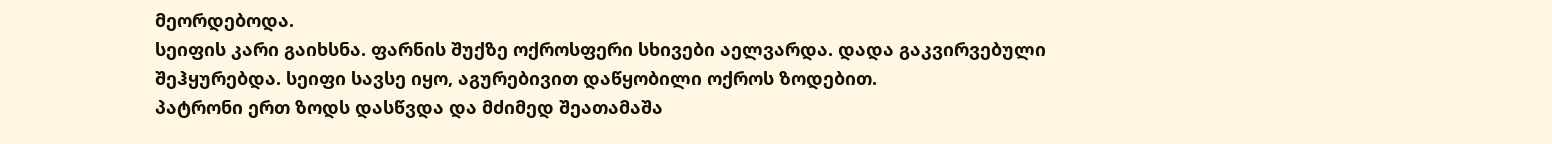მეორდებოდა.
სეიფის კარი გაიხსნა. ფარნის შუქზე ოქროსფერი სხივები აელვარდა. დადა გაკვირვებული შეჰყურებდა. სეიფი სავსე იყო, აგურებივით დაწყობილი ოქროს ზოდებით.
პატრონი ერთ ზოდს დასწვდა და მძიმედ შეათამაშა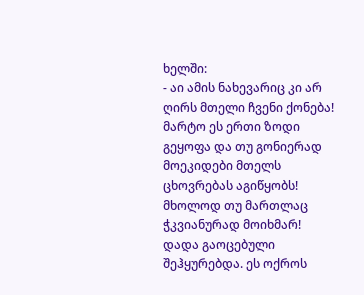ხელში:
- აი ამის ნახევარიც კი არ ღირს მთელი ჩვენი ქონება! მარტო ეს ერთი ზოდი გეყოფა და თუ გონიერად მოეკიდები მთელს ცხოვრებას აგიწყობს! მხოლოდ თუ მართლაც ჭკვიანურად მოიხმარ!
დადა გაოცებული შეჰყურებდა. ეს ოქროს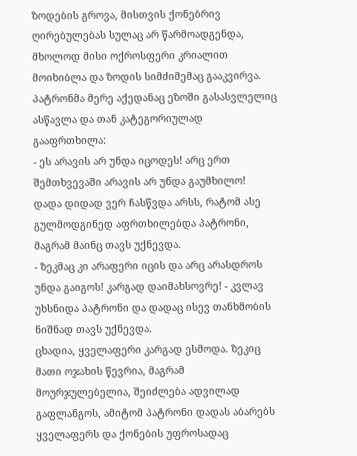ზოდების გროვა, მისთვის ქონებრივ ღირებულებას სულაც არ წარმოადგენდა, მხოლოდ მისი ოქროსფერი კრიალით მოიხიბლა და ზოდის სიმძიმემაც გააკვირვა.
პატრონმა მერე აქედანაც ეზოში გასასვლელიც ასწავლა და თან კატეგორიულად გააფრთხილა:
- ეს არავის არ უნდა იცოდეს! არც ერთ შემთხვევაში არავის არ უნდა გაუმხილო!
დადა დიდად ვერ ჩასწვდა არსს, რატომ ასე გულმოდგინედ აფრთხილებდა პატრონი, მაგრამ მაინც თავს უქნევდა.
- ზეკმაც კი არაფერი იცის და არც არასდროს უნდა გაიგოს! კარგად დაიმახსოვრე! - კვლავ უხსნიდა პატრონი და დადაც ისევ თანხმობის ნიშნად თავს უქნევდა.
ცხადია, ყველაფერი კარგად ესმოდა. ზეკიც მათი ოჯახის წევრია, მაგრამ მოურჯულებელია, შეიძლება ადვილად გაფლანგოს, ამიტომ პატრონი დადას აბარებს ყველაფერს და ქონების უფროსადაც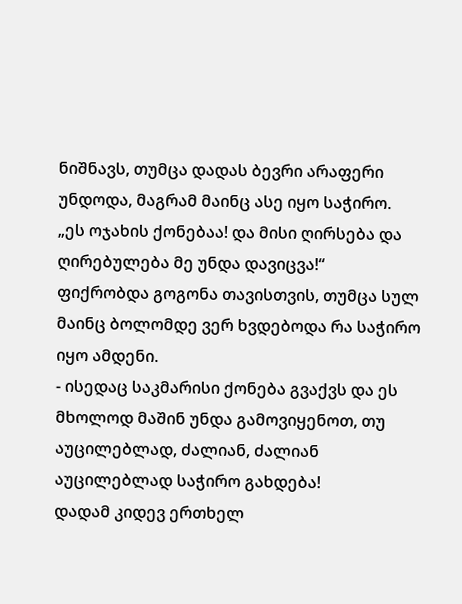ნიშნავს, თუმცა დადას ბევრი არაფერი უნდოდა, მაგრამ მაინც ასე იყო საჭირო.
„ეს ოჯახის ქონებაა! და მისი ღირსება და ღირებულება მე უნდა დავიცვა!“
ფიქრობდა გოგონა თავისთვის, თუმცა სულ მაინც ბოლომდე ვერ ხვდებოდა რა საჭირო იყო ამდენი.
- ისედაც საკმარისი ქონება გვაქვს და ეს მხოლოდ მაშინ უნდა გამოვიყენოთ, თუ აუცილებლად, ძალიან, ძალიან აუცილებლად საჭირო გახდება!
დადამ კიდევ ერთხელ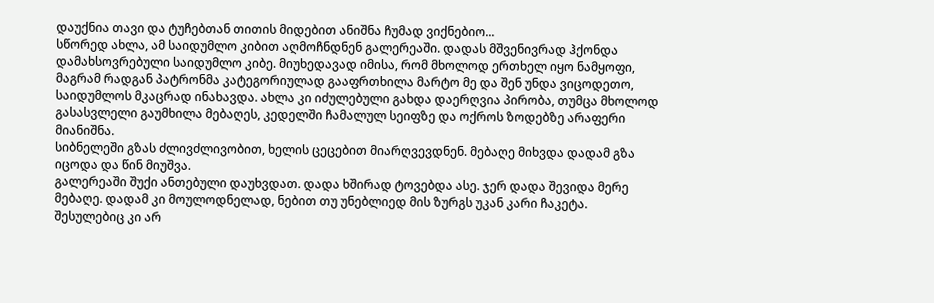დაუქნია თავი და ტუჩებთან თითის მიდებით ანიშნა ჩუმად ვიქნებიო...
სწორედ ახლა, ამ საიდუმლო კიბით აღმოჩნდნენ გალერეაში. დადას მშვენივრად ჰქონდა დამახსოვრებული საიდუმლო კიბე. მიუხედავად იმისა, რომ მხოლოდ ერთხელ იყო ნამყოფი, მაგრამ რადგან პატრონმა კატეგორიულად გააფრთხილა მარტო მე და შენ უნდა ვიცოდეთო, საიდუმლოს მკაცრად ინახავდა. ახლა კი იძულებული გახდა დაერღვია პირობა, თუმცა მხოლოდ გასასვლელი გაუმხილა მებაღეს, კედელში ჩამალულ სეიფზე და ოქროს ზოდებზე არაფერი მიანიშნა.
სიბნელეში გზას ძლივძლივობით, ხელის ცეცებით მიარღვევდნენ. მებაღე მიხვდა დადამ გზა იცოდა და წინ მიუშვა.
გალერეაში შუქი ანთებული დაუხვდათ. დადა ხშირად ტოვებდა ასე. ჯერ დადა შევიდა მერე მებაღე. დადამ კი მოულოდნელად, ნებით თუ უნებლიედ მის ზურგს უკან კარი ჩაკეტა.
შესულებიც კი არ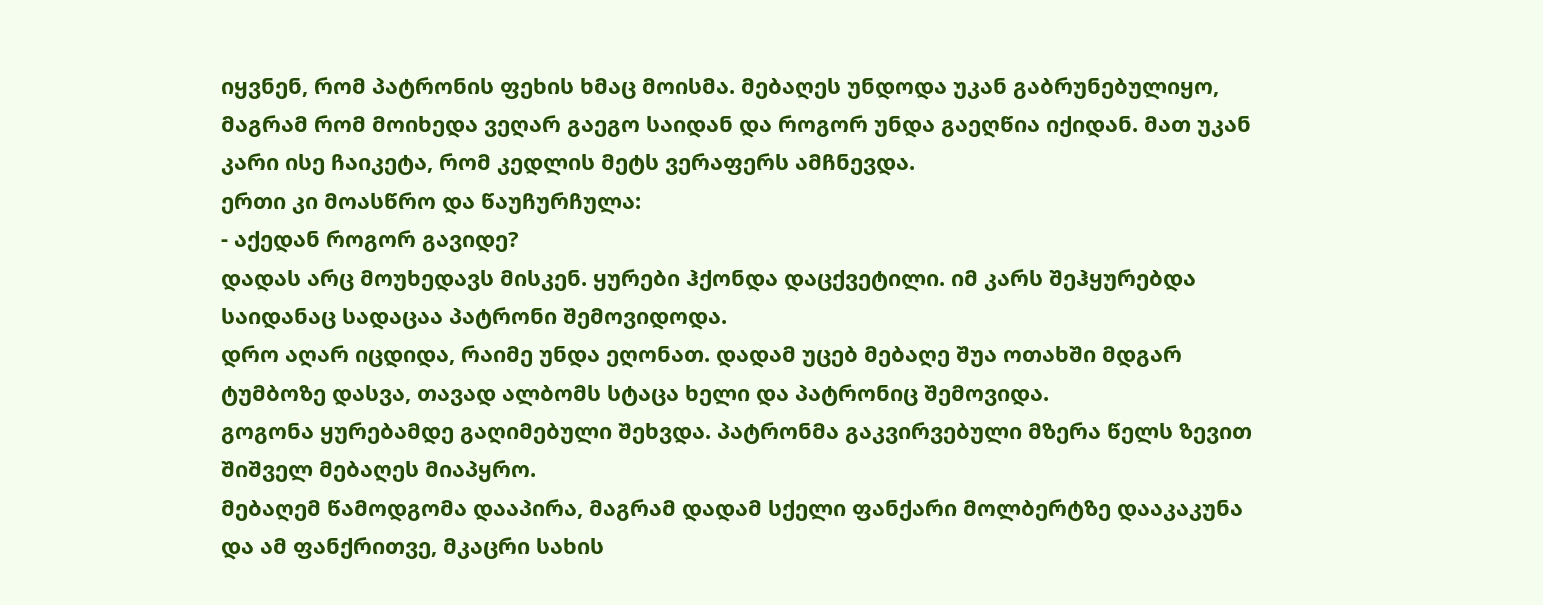იყვნენ, რომ პატრონის ფეხის ხმაც მოისმა. მებაღეს უნდოდა უკან გაბრუნებულიყო, მაგრამ რომ მოიხედა ვეღარ გაეგო საიდან და როგორ უნდა გაეღწია იქიდან. მათ უკან კარი ისე ჩაიკეტა, რომ კედლის მეტს ვერაფერს ამჩნევდა.
ერთი კი მოასწრო და წაუჩურჩულა:
- აქედან როგორ გავიდე?
დადას არც მოუხედავს მისკენ. ყურები ჰქონდა დაცქვეტილი. იმ კარს შეჰყურებდა საიდანაც სადაცაა პატრონი შემოვიდოდა.
დრო აღარ იცდიდა, რაიმე უნდა ეღონათ. დადამ უცებ მებაღე შუა ოთახში მდგარ ტუმბოზე დასვა, თავად ალბომს სტაცა ხელი და პატრონიც შემოვიდა.
გოგონა ყურებამდე გაღიმებული შეხვდა. პატრონმა გაკვირვებული მზერა წელს ზევით შიშველ მებაღეს მიაპყრო.
მებაღემ წამოდგომა დააპირა, მაგრამ დადამ სქელი ფანქარი მოლბერტზე დააკაკუნა და ამ ფანქრითვე, მკაცრი სახის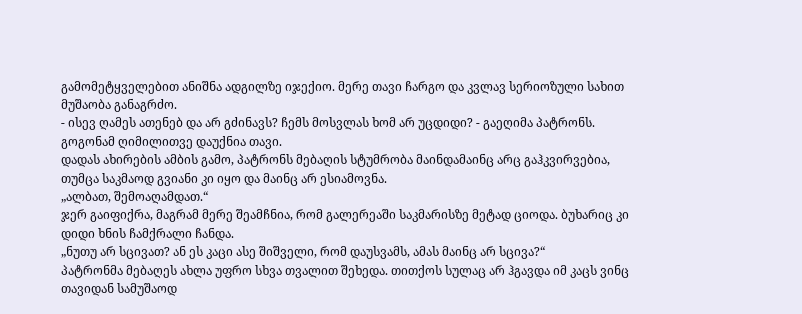გამომეტყველებით ანიშნა ადგილზე იჯექიო. მერე თავი ჩარგო და კვლავ სერიოზული სახით მუშაობა განაგრძო.
- ისევ ღამეს ათენებ და არ გძინავს? ჩემს მოსვლას ხომ არ უცდიდი? - გაეღიმა პატრონს.
გოგონამ ღიმილითვე დაუქნია თავი.
დადას ახირების ამბის გამო, პატრონს მებაღის სტუმრობა მაინდამაინც არც გაჰკვირვებია, თუმცა საკმაოდ გვიანი კი იყო და მაინც არ ესიამოვნა.
„ალბათ, შემოაღამდათ.“
ჯერ გაიფიქრა, მაგრამ მერე შეამჩნია, რომ გალერეაში საკმარისზე მეტად ციოდა. ბუხარიც კი დიდი ხნის ჩამქრალი ჩანდა.
„ნუთუ არ სცივათ? ან ეს კაცი ასე შიშველი, რომ დაუსვამს, ამას მაინც არ სცივა?“
პატრონმა მებაღეს ახლა უფრო სხვა თვალით შეხედა. თითქოს სულაც არ ჰგავდა იმ კაცს ვინც თავიდან სამუშაოდ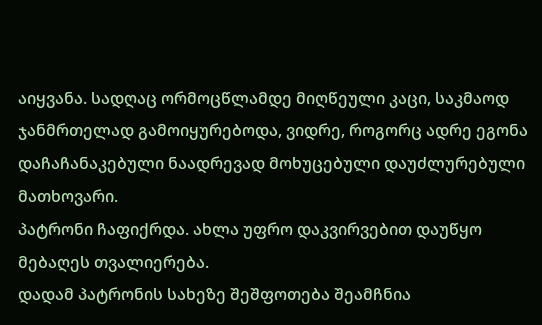აიყვანა. სადღაც ორმოცწლამდე მიღწეული კაცი, საკმაოდ ჯანმრთელად გამოიყურებოდა, ვიდრე, როგორც ადრე ეგონა დაჩაჩანაკებული ნაადრევად მოხუცებული დაუძლურებული მათხოვარი.
პატრონი ჩაფიქრდა. ახლა უფრო დაკვირვებით დაუწყო მებაღეს თვალიერება.
დადამ პატრონის სახეზე შეშფოთება შეამჩნია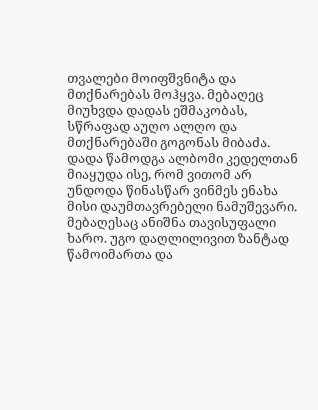თვალები მოიფშვნიტა და მთქნარებას მოჰყვა. მებაღეც მიუხვდა დადას ეშმაკობას, სწრაფად აუღო ალღო და მთქნარებაში გოგონას მიბაძა.
დადა წამოდგა ალბომი კედელთან მიაყუდა ისე, რომ ვითომ არ უნდოდა წინასწარ ვინმეს ენახა მისი დაუმთავრებელი ნამუშევარი.
მებაღესაც ანიშნა თავისუფალი ხარო. უგო დაღლილივით ზანტად წამოიმართა და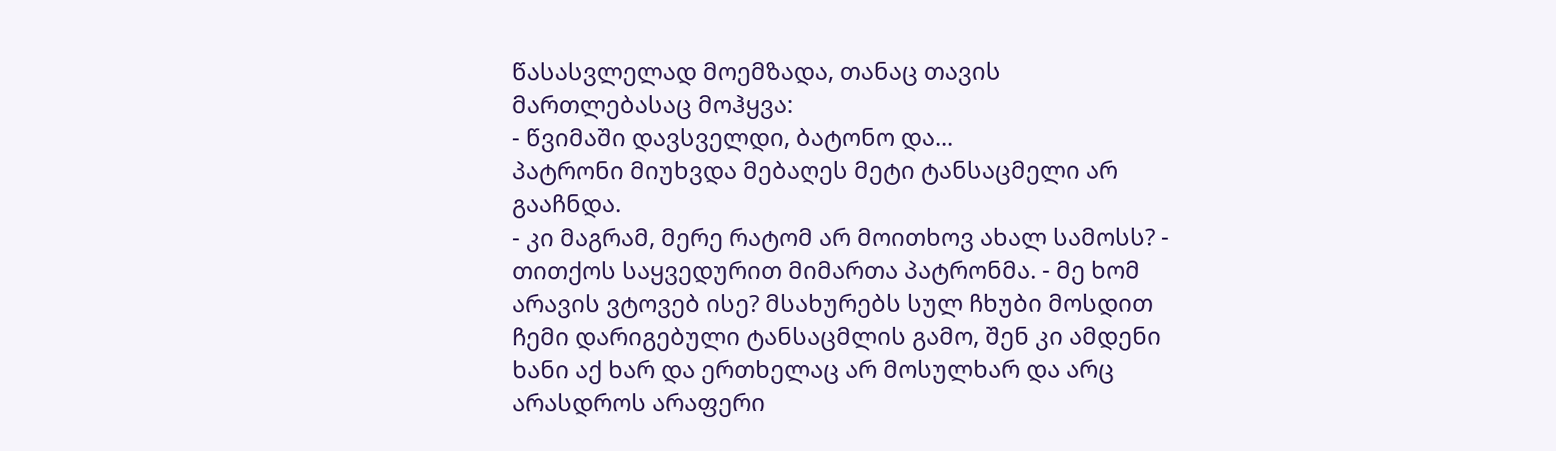წასასვლელად მოემზადა, თანაც თავის მართლებასაც მოჰყვა:
- წვიმაში დავსველდი, ბატონო და...
პატრონი მიუხვდა მებაღეს მეტი ტანსაცმელი არ გააჩნდა.
- კი მაგრამ, მერე რატომ არ მოითხოვ ახალ სამოსს? - თითქოს საყვედურით მიმართა პატრონმა. - მე ხომ არავის ვტოვებ ისე? მსახურებს სულ ჩხუბი მოსდით ჩემი დარიგებული ტანსაცმლის გამო, შენ კი ამდენი ხანი აქ ხარ და ერთხელაც არ მოსულხარ და არც არასდროს არაფერი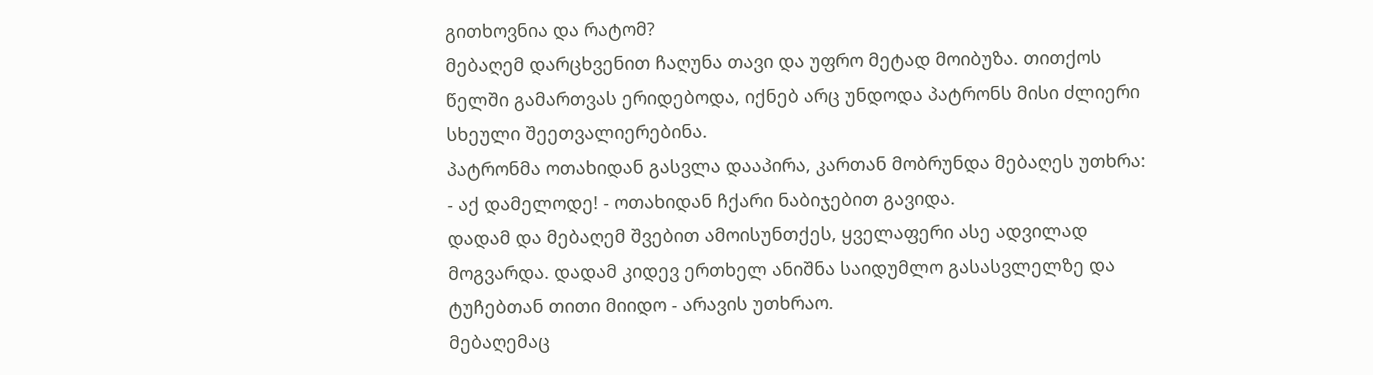გითხოვნია და რატომ?
მებაღემ დარცხვენით ჩაღუნა თავი და უფრო მეტად მოიბუზა. თითქოს წელში გამართვას ერიდებოდა, იქნებ არც უნდოდა პატრონს მისი ძლიერი სხეული შეეთვალიერებინა.
პატრონმა ოთახიდან გასვლა დააპირა, კართან მობრუნდა მებაღეს უთხრა:
- აქ დამელოდე! - ოთახიდან ჩქარი ნაბიჯებით გავიდა.
დადამ და მებაღემ შვებით ამოისუნთქეს, ყველაფერი ასე ადვილად მოგვარდა. დადამ კიდევ ერთხელ ანიშნა საიდუმლო გასასვლელზე და ტუჩებთან თითი მიიდო - არავის უთხრაო.
მებაღემაც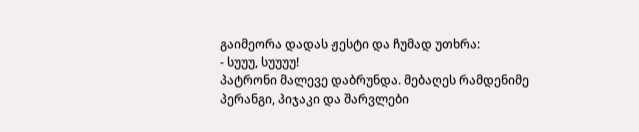გაიმეორა დადას ჟესტი და ჩუმად უთხრა:
- სუუუ, სუუუუ!
პატრონი მალევე დაბრუნდა. მებაღეს რამდენიმე პერანგი, პიჯაკი და შარვლები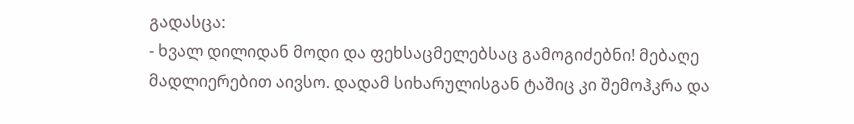გადასცა:
- ხვალ დილიდან მოდი და ფეხსაცმელებსაც გამოგიძებნი! მებაღე მადლიერებით აივსო. დადამ სიხარულისგან ტაშიც კი შემოჰკრა და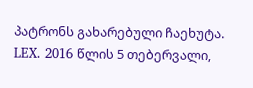პატრონს გახარებული ჩაეხუტა.
LEX. 2016 წლის 5 თებერვალი,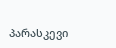პარასკევი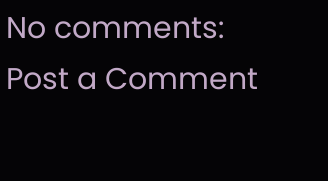No comments:
Post a Comment